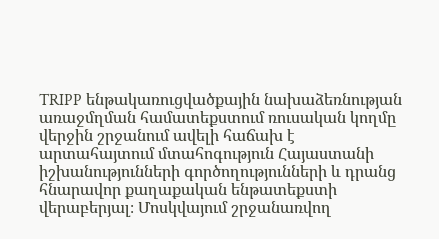TRIPP ենթակառուցվածքային նախաձեռնության առաջմղման համատեքստում ռուսական կողմը վերջին շրջանում ավելի հաճախ է արտահայտում մտահոգություն Հայաստանի իշխանությունների գործողությունների և դրանց հնարավոր քաղաքական ենթատեքստի վերաբերյալ։ Մոսկվայում շրջանառվող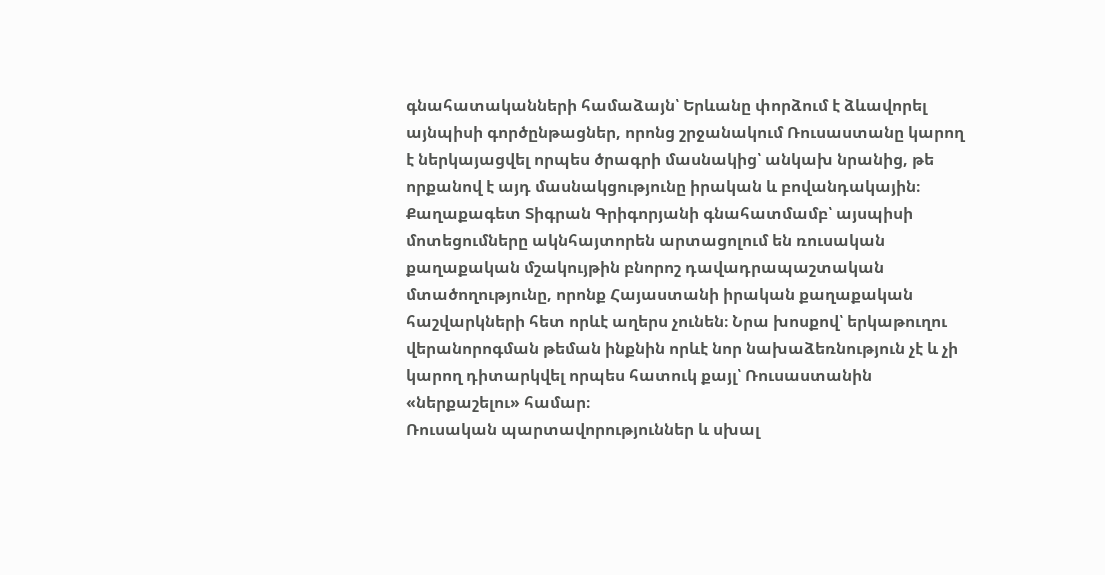գնահատականների համաձայն՝ Երևանը փորձում է ձևավորել այնպիսի գործընթացներ, որոնց շրջանակում Ռուսաստանը կարող է ներկայացվել որպես ծրագրի մասնակից՝ անկախ նրանից, թե որքանով է այդ մասնակցությունը իրական և բովանդակային։
Քաղաքագետ Տիգրան Գրիգորյանի գնահատմամբ՝ այսպիսի մոտեցումները ակնհայտորեն արտացոլում են ռուսական քաղաքական մշակույթին բնորոշ դավադրապաշտական մտածողությունը, որոնք Հայաստանի իրական քաղաքական հաշվարկների հետ որևէ աղերս չունեն։ Նրա խոսքով՝ երկաթուղու վերանորոգման թեման ինքնին որևէ նոր նախաձեռնություն չէ և չի կարող դիտարկվել որպես հատուկ քայլ՝ Ռուսաստանին «ներքաշելու» համար։
Ռուսական պարտավորություններ և սխալ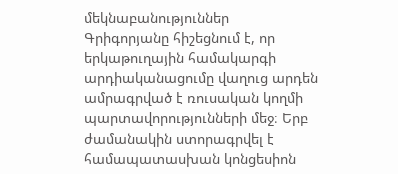մեկնաբանություններ
Գրիգորյանը հիշեցնում է, որ երկաթուղային համակարգի արդիականացումը վաղուց արդեն ամրագրված է ռուսական կողմի պարտավորությունների մեջ։ Երբ ժամանակին ստորագրվել է համապատասխան կոնցեսիոն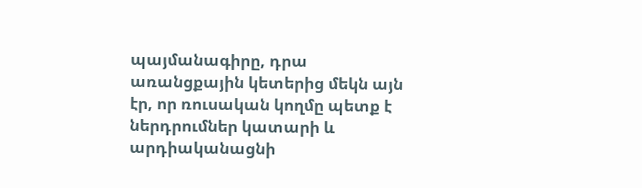պայմանագիրը, դրա առանցքային կետերից մեկն այն էր, որ ռուսական կողմը պետք է ներդրումներ կատարի և արդիականացնի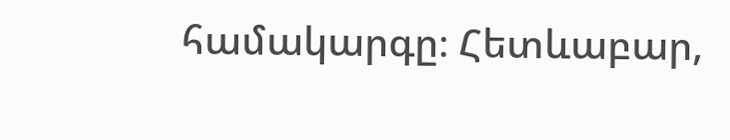համակարգը։ Հետևաբար,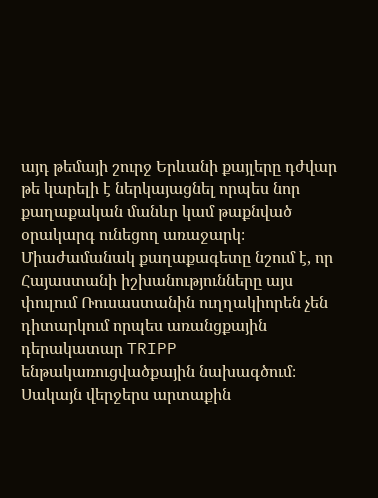այդ թեմայի շուրջ Երևանի քայլերը դժվար թե կարելի է ներկայացնել որպես նոր քաղաքական մանևր կամ թաքնված օրակարգ ունեցող առաջարկ։
Միաժամանակ քաղաքագետը նշում է, որ Հայաստանի իշխանությունները այս փուլում Ռուսաստանին ուղղակիորեն չեն դիտարկում որպես առանցքային դերակատար TRIPP ենթակառուցվածքային նախագծում։ Սակայն վերջերս արտաքին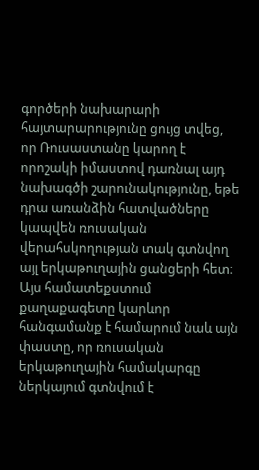գործերի նախարարի հայտարարությունը ցույց տվեց, որ Ռուսաստանը կարող է որոշակի իմաստով դառնալ այդ նախագծի շարունակությունը, եթե դրա առանձին հատվածները կապվեն ռուսական վերահսկողության տակ գտնվող այլ երկաթուղային ցանցերի հետ։
Այս համատեքստում քաղաքագետը կարևոր հանգամանք է համարում նաև այն փաստը, որ ռուսական երկաթուղային համակարգը ներկայում գտնվում է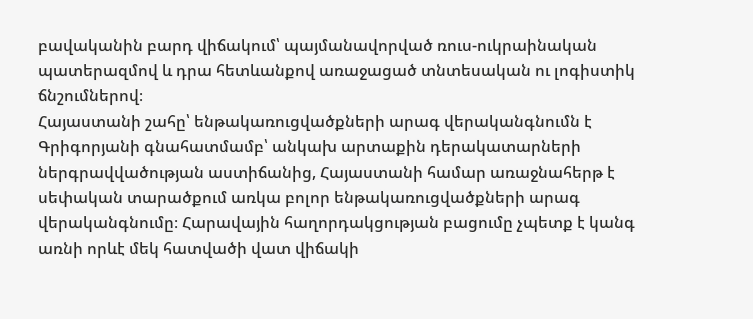բավականին բարդ վիճակում՝ պայմանավորված ռուս-ուկրաինական պատերազմով և դրա հետևանքով առաջացած տնտեսական ու լոգիստիկ ճնշումներով։
Հայաստանի շահը՝ ենթակառուցվածքների արագ վերականգնումն է
Գրիգորյանի գնահատմամբ՝ անկախ արտաքին դերակատարների ներգրավվածության աստիճանից, Հայաստանի համար առաջնահերթ է սեփական տարածքում առկա բոլոր ենթակառուցվածքների արագ վերականգնումը։ Հարավային հաղորդակցության բացումը չպետք է կանգ առնի որևէ մեկ հատվածի վատ վիճակի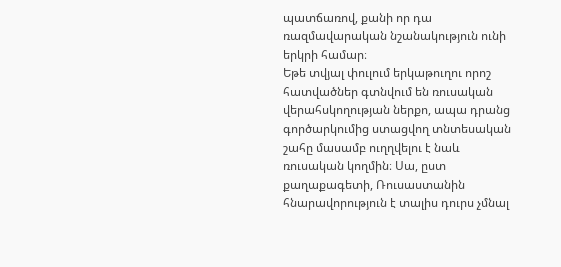պատճառով, քանի որ դա ռազմավարական նշանակություն ունի երկրի համար։
Եթե տվյալ փուլում երկաթուղու որոշ հատվածներ գտնվում են ռուսական վերահսկողության ներքո, ապա դրանց գործարկումից ստացվող տնտեսական շահը մասամբ ուղղվելու է նաև ռուսական կողմին։ Սա, ըստ քաղաքագետի, Ռուսաստանին հնարավորություն է տալիս դուրս չմնալ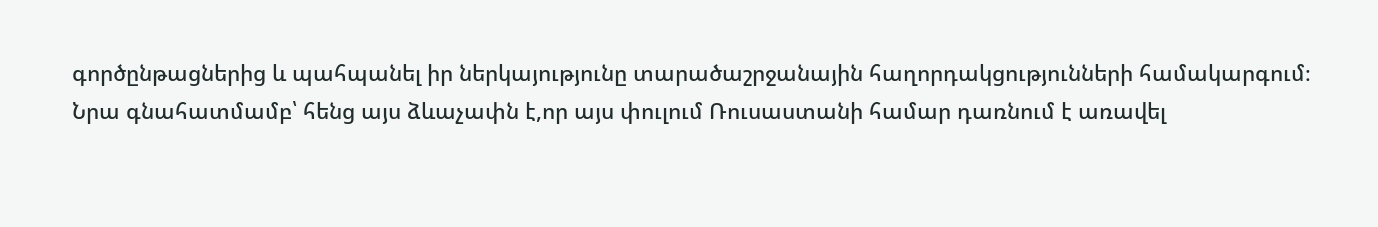գործընթացներից և պահպանել իր ներկայությունը տարածաշրջանային հաղորդակցությունների համակարգում։
Նրա գնահատմամբ՝ հենց այս ձևաչափն է,որ այս փուլում Ռուսաստանի համար դառնում է առավել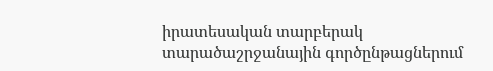իրատեսական տարբերակ տարածաշրջանային գործընթացներում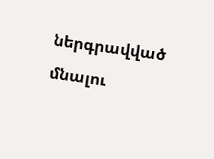ներգրավված մնալու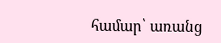համար՝ առանց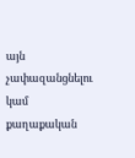այն չափազանցնելու կամ քաղաքական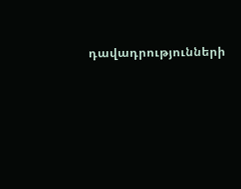դավադրությունների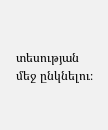տեսության մեջ ընկնելու։